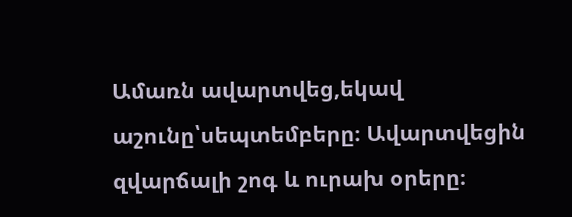Ամառն ավարտվեց,եկավ աշունը՝սեպտեմբերը։ Ավարտվեցին զվարճալի շոգ և ուրախ օրերը։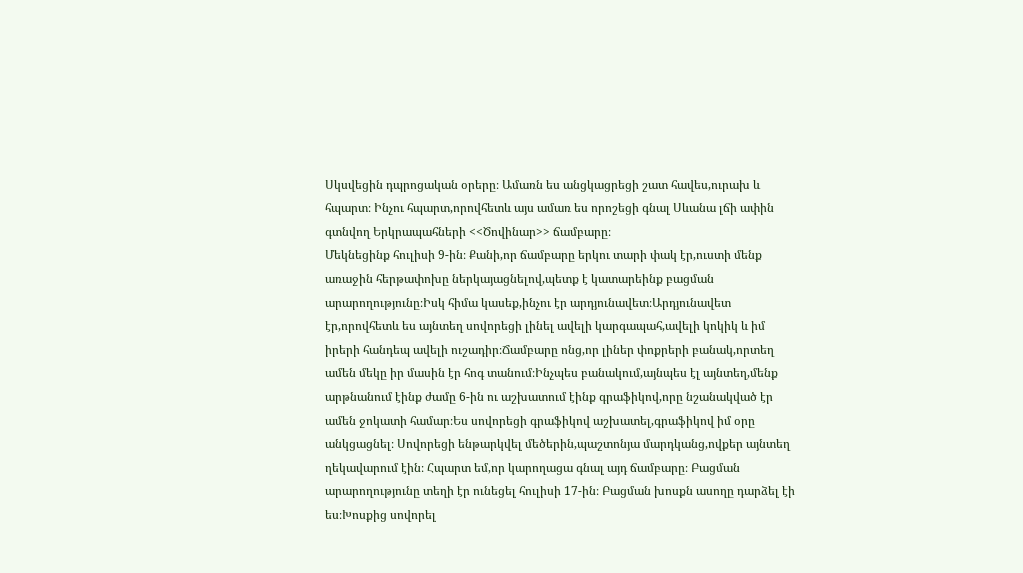Սկսվեցին դպրոցական օրերը։ Ամառն ես անցկացրեցի շատ հավես,ուրախ և հպարտ։ Ինչու հպարտ,որովհետև այս ամառ ես որոշեցի գնալ Սևանա լճի ափին գտնվող Երկրապահների <<Ծովինար>> ճամբարը։
Մեկնեցինք հուլիսի 9-ին։ Քանի,որ ճամբարը երկու տարի փակ էր,ուստի մենք առաջին հերթափոխը ներկայացնելով,պետք է կատարեինք բացման արարողությունը։Իսկ հիմա կասեք,ինչու էր արդյունավետ։Արդյունավետ էր,որովհետև ես այնտեղ սովորեցի լինել ավելի կարգապահ,ավելի կոկիկ և իմ իրերի հանդեպ ավելի ուշադիր։Ճամբարը ոնց,որ լիներ փոքրերի բանակ,որտեղ ամեն մեկը իր մասին էր հոգ տանում։Ինչպես բանակում,այնպես էլ այնտեղ,մենք արթնանում էինք ժամը 6-ին ու աշխատում էինք գրաֆիկով,որը նշանակված էր ամեն ջոկատի համար։Ես սովորեցի գրաֆիկով աշխատել,գրաֆիկով իմ օրը անկցացնել։ Սովորեցի ենթարկվել մեծերին,պաշտոնյա մարդկանց,ովքեր այնտեղ ղեկավարում էին։ Հպարտ եմ,որ կարողացա գնալ այդ ճամբարը։ Բացման արարողությունը տեղի էր ունեցել հուլիսի 17-ին։ Բացման խոսքն ասողը դարձել էի ես։Խոսքից սովորել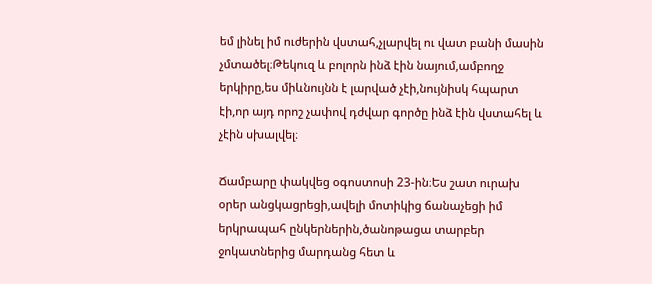եմ լինել իմ ուժերին վստահ,չլարվել ու վատ բանի մասին չմտածել։Թեկուզ և բոլորն ինձ էին նայում,ամբողջ երկիրը,ես միևնույնն է լարված չէի,նույնիսկ հպարտ էի,որ այդ որոշ չափով դժվար գործը ինձ էին վստահել և չէին սխալվել։

Ճամբարը փակվեց օգոստոսի 23-ին։Ես շատ ուրախ օրեր անցկացրեցի,ավելի մոտիկից ճանաչեցի իմ երկրապահ ընկերներին,ծանոթացա տարբեր ջոկատներից մարդանց հետ և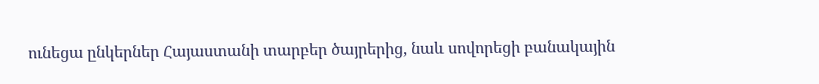ունեցա ընկերներ Հայաստանի տարբեր ծայրերից, նաև սովորեցի բանակային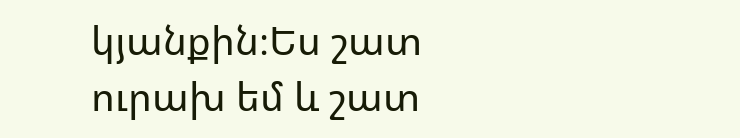կյանքին։Ես շատ ուրախ եմ և շատ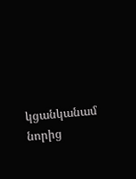կցանկանամ նորից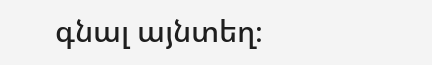գնալ այնտեղ։